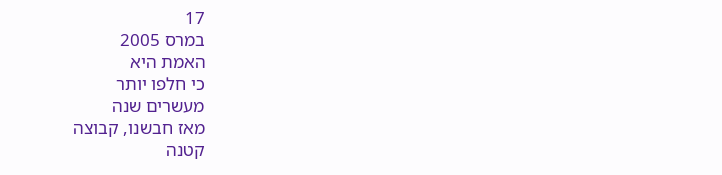17
במרס 2005
האמת היא
כי חלפו יותר
מעשרים שנה
מאז חבשנו, קבוצה
קטנה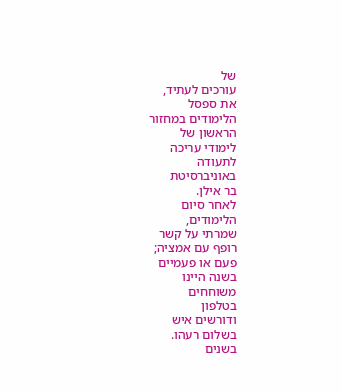של
עורכים לעתיד,
את ספסל
הלימודים במחזור
הראשון של
לימודי עריכה
לתעודה
באוניברסיטת
בר אילן.
לאחר סיום
הלימודים,
שמרתי על קשר
רופף עם אמציה;
פעם או פעמיים
בשנה היינו
משוחחים
בטלפון
ודורשים איש
בשלום רעהו.
בשנים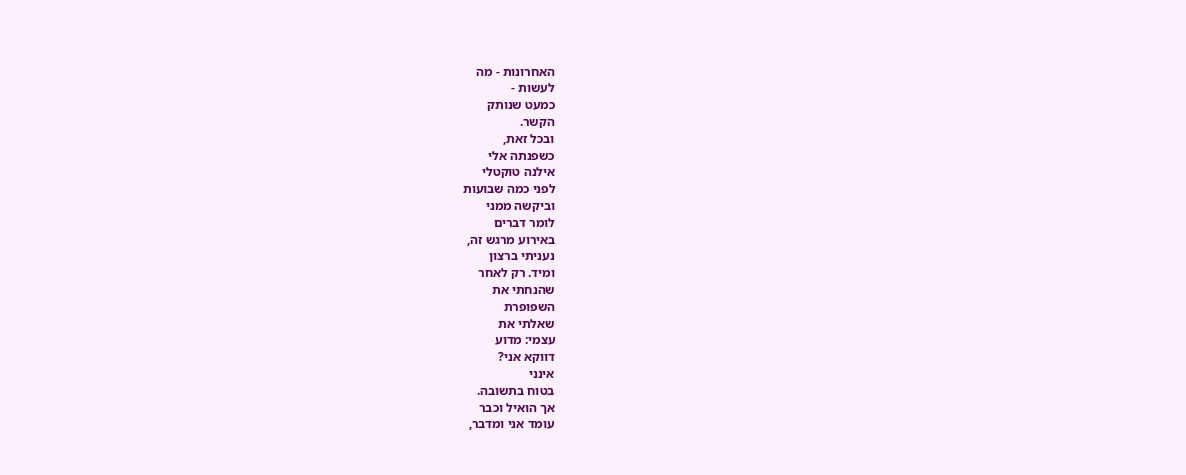האחרונות - מה
לעשות -
כמעט שנותק
הקשר.
ובכל זאת,
כשפנתה אלי
אילנה טוקטלי
לפני כמה שבועות
וביקשה ממני
לומר דברים
באירוע מרגש זה,
נעניתי ברצון
ומיד. רק לאחר
שהנחתי את
השפופרת
שאלתי את
עצמי: מדוע
דווקא אני?
אינני
בטוח בתשובה.
אך הואיל וכבר
עומד אני ומדבר,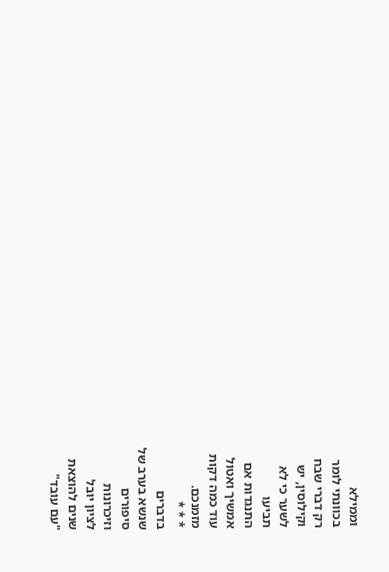וממילא
בכוונתי לומר
רק דברי שבח
וקילוסין, יש
לשער כי לא
תביעו
התנגדות אם
אמשיך ואטול
עוד כמה דקות
מזמנכם.
* * *
בדברים
שנשא בערב של
סיפורים
וזיכרונות
לציון יובל
שנים להוצאת
"עם עובד"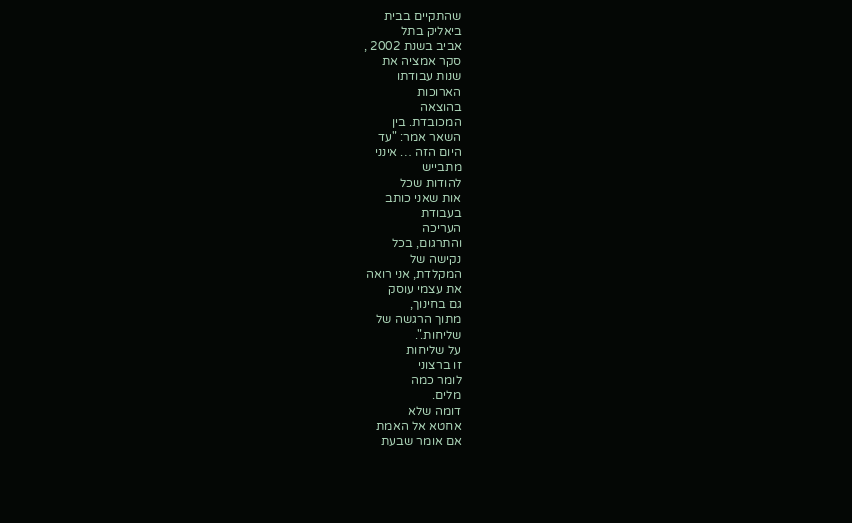שהתקיים בבית
ביאליק בתל
אביב בשנת 2002 ,
סקר אמציה את
שנות עבודתו
הארוכות
בהוצאה
המכובדת. בין
השאר אמר: "עד
היום הזה … אינני
מתבייש
להודות שכל
אות שאני כותב
בעבודת
העריכה
והתרגום, בכל
נקישה של
המקלדת, אני רואה
את עצמי עוסק
גם בחינוך,
מתוך הרגשה של
שליחות.".
על שליחות
זו ברצוני
לומר כמה
מלים.
דומה שלא
אחטא אל האמת
אם אומר שבעת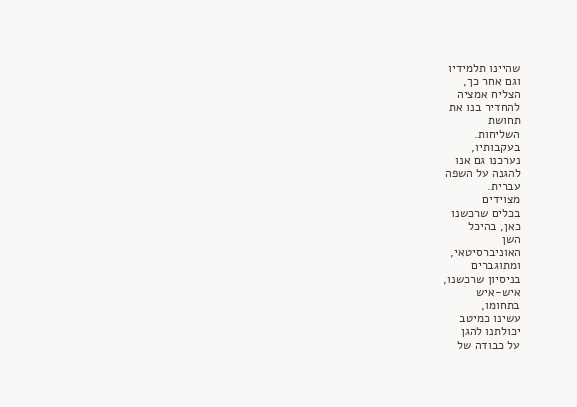שהיינו תלמידיו
וגם אחר כך,
הצליח אמציה
להחדיר בנו את
תחושת
השליחות.
בעקבותיו,
נערכנו גם אנו
להגנה על השפה
עברית.
מצוידים
בכלים שרכשנו
כאן, בהיכל
השן
האוניברסיטאי,
ומתוגברים
בניסיון שרכשנו,
איש-איש
בתחומו,
עשינו כמיטב
יכולתנו להגן
על כבודה של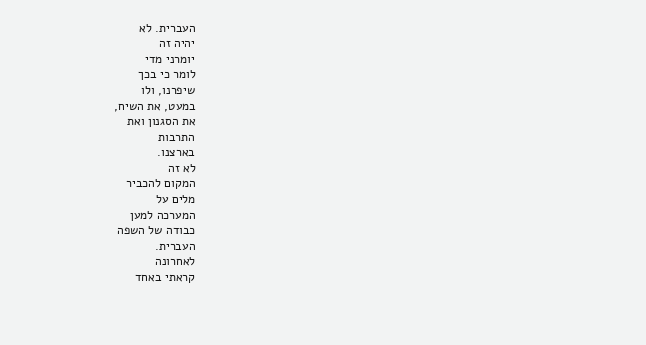העברית. לא
יהיה זה
יומרני מדי
לומר כי בכך
שיפרנו, ולו
במעט, את השיח,
את הסגנון ואת
התרבות
בארצנו.
לא זה
המקום להכביר
מלים על
המערכה למען
כבודה של השפה
העברית.
לאחרונה
קראתי באחד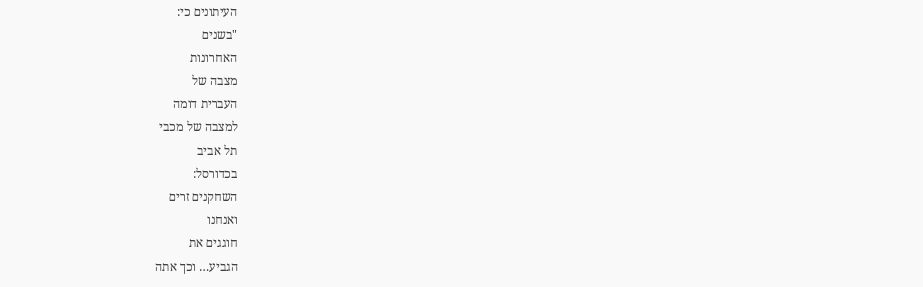העיתונים כי:
"בשנים
האחרונות
מצבה של
העברית דומה
למצבה של מכבי
תל אביב
בכדורסל:
השחקנים זרים
ואנחנו
חוגגים את
הגביע… וכך אתה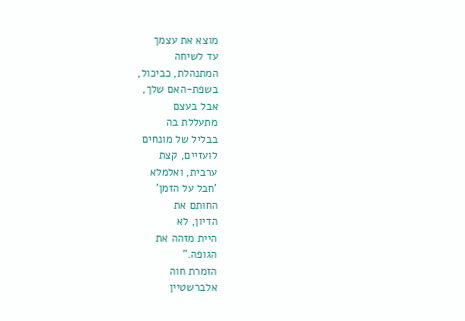מוצא את עצמך
עד לשיחה
המתנהלת, כביכול,
בשפת-האם שלך,
אבל בעצם
מתעללת בה
בבליל של מונחים
לועזיים, קצת
ערבית, ואלמלא
'חבל על הזמן'
החותם את
הדיון, לא
היית מזהה את
הגופה."
הזמרת חוה
אלברשטיין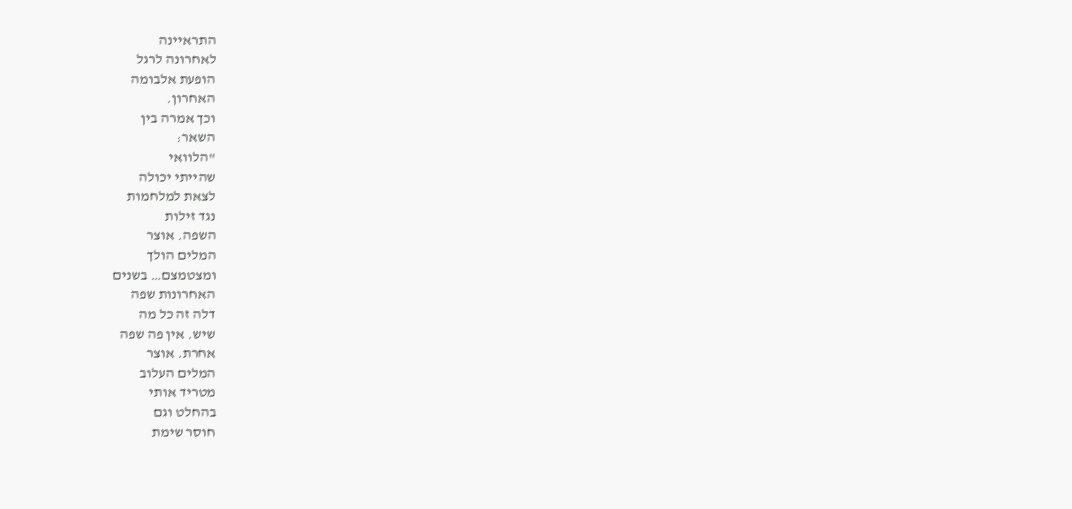התראיינה
לאחרונה לרגל
הופעת אלבומה
האחרון.
וכך אמרה בין
השאר:
"הלוואי
שהייתי יכולה
לצאת למלחמות
נגד זילות
השפה. אוצר
המלים הולך
ומצטמצם… בשנים
האחרונות שפה
דלה זה כל מה
שיש. אין פה שפה
אחרת. אוצר
המלים העלוב
מטריד אותי
בהחלט וגם
חוסר שימת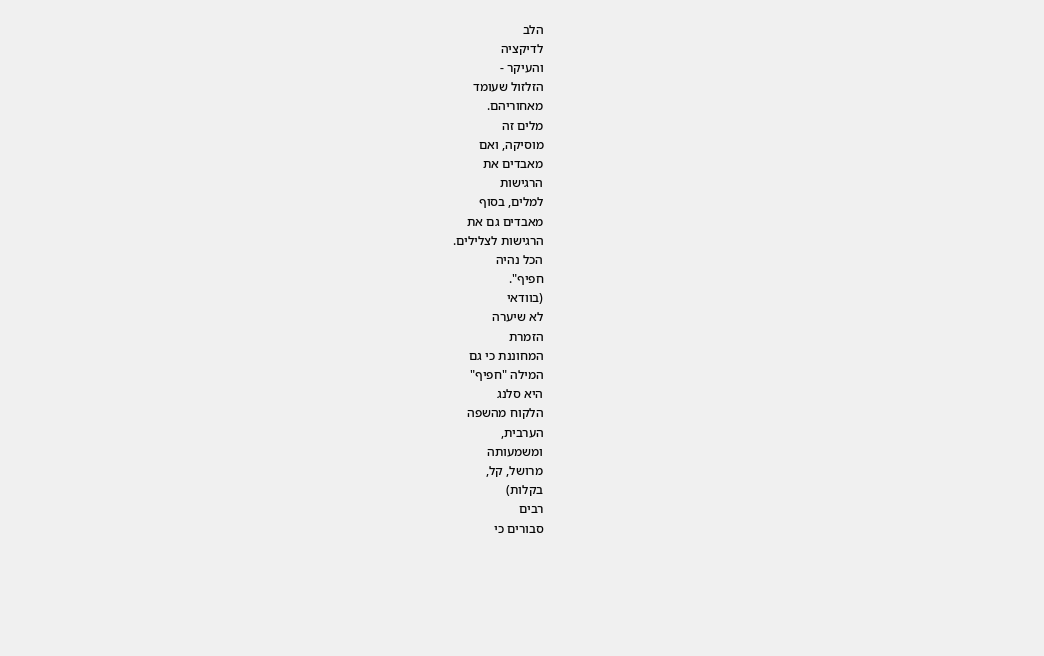הלב
לדיקציה
והעיקר -
הזלזול שעומד
מאחוריהם.
מלים זה
מוסיקה, ואם
מאבדים את
הרגישות
למלים, בסוף
מאבדים גם את
הרגישות לצלילים.
הכל נהיה
חפיף".
(בוודאי
לא שיערה
הזמרת
המחוננת כי גם
המילה "חפיף"
היא סלנג
הלקוח מהשפה
הערבית,
ומשמעותה
מרושל, קל,
בקלות)
רבים
סבורים כי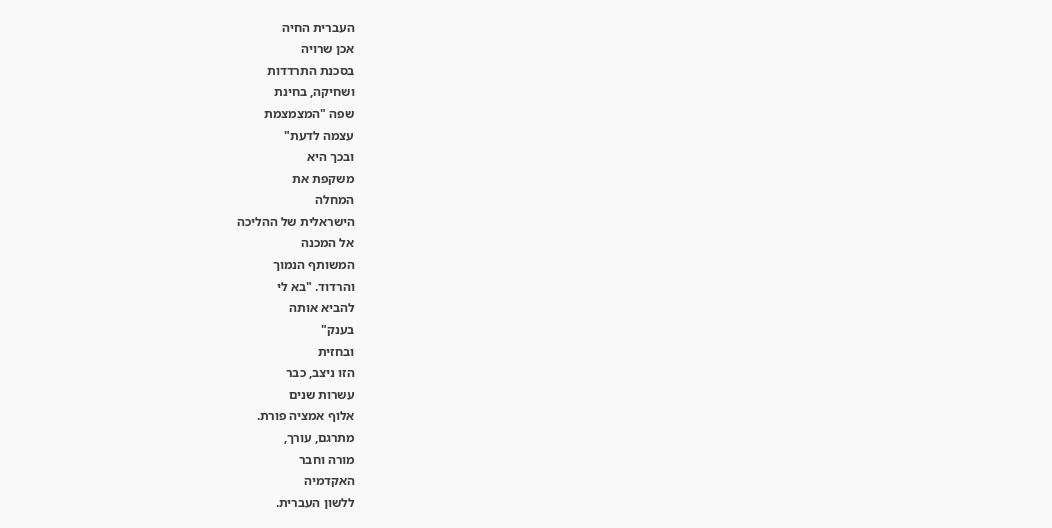העברית החיה
אכן שרויה
בסכנת התרדדות
ושחיקה, בחינת
שפה "המצמצמת
עצמה לדעת"
ובכך היא
משקפת את
המחלה
הישראלית של ההליכה
אל המכנה
המשותף הנמוך
והרדוד. "בא לי
להביא אותה
בענק"
ובחזית
הזו ניצב, כבר
עשרות שנים
אלוף אמציה פורת.
מתרגם, עורך,
מורה וחבר
האקדמיה
ללשון העברית.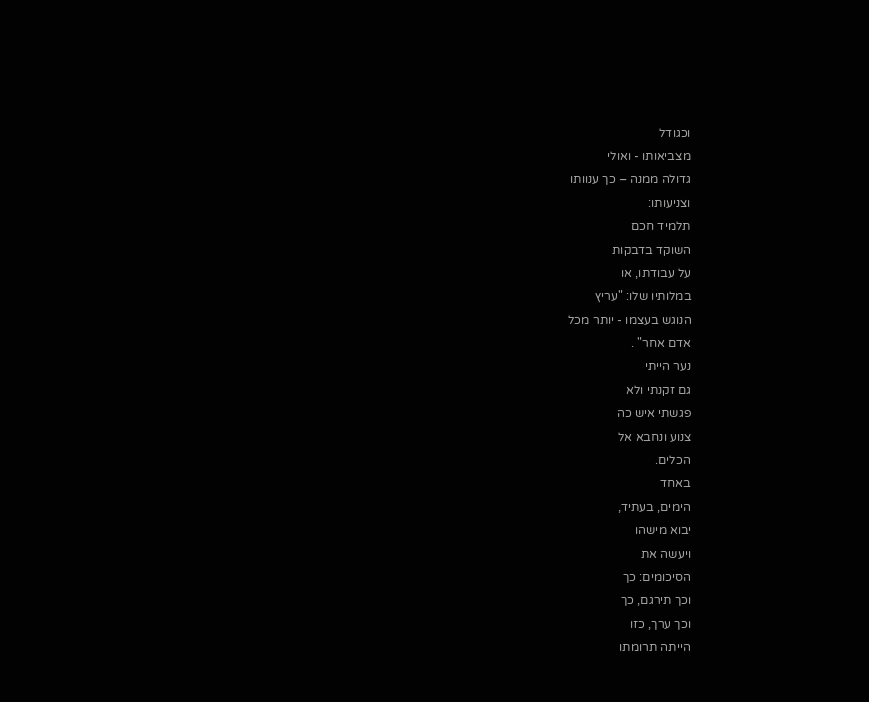וכגודל
מצביאותו - ואולי
גדולה ממנה – כך ענוותו
וצניעותו:
תלמיד חכם
השוקד בדבקות
על עבודתו, או
במלותיו שלו: "עריץ
הנוגש בעצמו - יותר מכל
אדם אחר" .
נער הייתי
גם זקנתי ולא
פגשתי איש כה
צנוע ונחבא אל
הכלים.
באחד
הימים, בעתיד,
יבוא מישהו
ויעשה את
הסיכומים: כך
וכך תירגם, כך
וכך ערך, כזו
הייתה תרומתו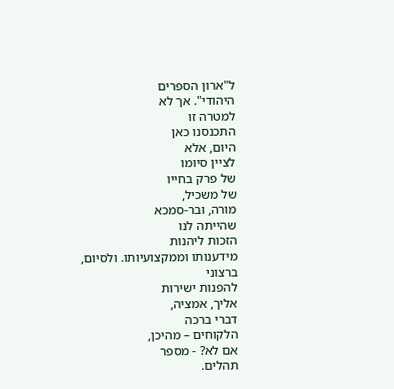ל"ארון הספרים
היהודי". אך לא
למטרה זו
התכנסנו כאן
היום, אלא
לציין סיומו
של פרק בחייו
של משכיל,
מורה, ובר-סמכא
שהייתה לנו
הזכות ליהנות
מידענותו וממקצועיותו. ולסיום,
ברצוני
להפנות ישירות
אליך, אמציה,
דברי ברכה
הלקוחים – מהיכן,
אם לא? - מספר
תהלים.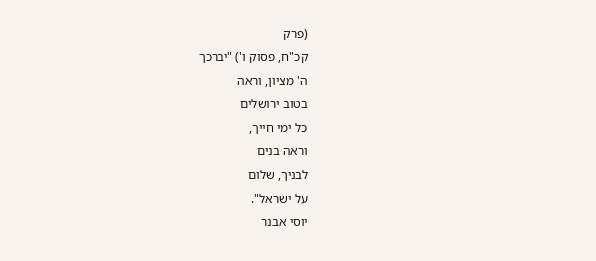(פרק
קכ"ח, פסוק ו') "יברכך
ה' מציון, וראה
בטוב ירושלים
כל ימי חייך,
וראה בנים
לבניך, שלום
על ישראל".
יוסי אבנר